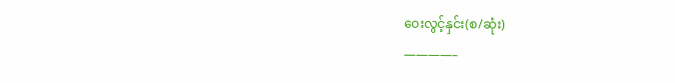ဝေးလွင့်နှင်း(စ/ဆုံး)
————–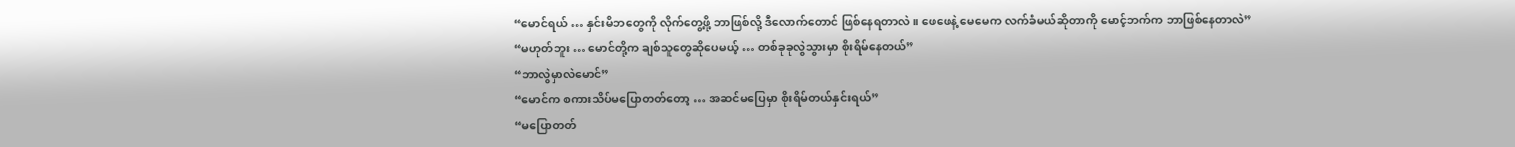“မောင်ရယ် … နှင်းမိဘတွေကို လိုက်တွေ့ဖို့ ဘာဖြစ်လို့ ဒီလောက်တောင် ဖြစ်နေရတာလဲ။ ဖေဖေနဲ့ မေမေက လက်ခံမယ်ဆိုတာကို မောင့်ဘက်က ဘာဖြစ်နေတာလဲ”
“မဟုတ်ဘူး … မောင်တို့က ချစ်သူတွေဆိုပေမယ့် … တစ်ခုခုလွဲသွားမှာ စိုးရိမ်နေတယ်”
“ဘာလွဲမှာလဲမောင်”
“မောင်က စကားသိပ်မပြောတတ်တော့ … အဆင်မပြေမှာ စိုးရိမ်တယ်နှင်းရယ်”
“မပြောတတ်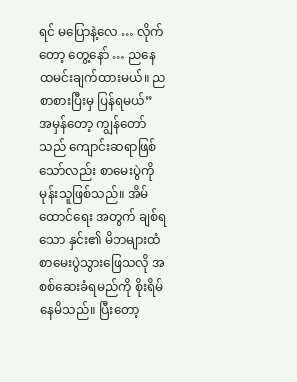ရင် မပြောနဲ့လေ … လိုက်တော့ တွေ့နော် … ညနေ ထမင်းချက်ထားမယ်။ ညစာစားပြီးမှ ပြန်ရမယ်”
အမှန်တော့ ကျွန်တော်သည် ကျောင်းဆရာဖြစ်သော်လည်း စာမေးပွဲကို မုန်းသူဖြစ်သည်။ အိမ်ထောင်ရေး အတွက် ချစ်ရသော နှင်း၏ မိဘများထံ စာမေးပွဲသွားဖြေသလို အစစ်ဆေးခံရမည်ကို စိုးရိမ်နေမိသည်။ ပြီးတော့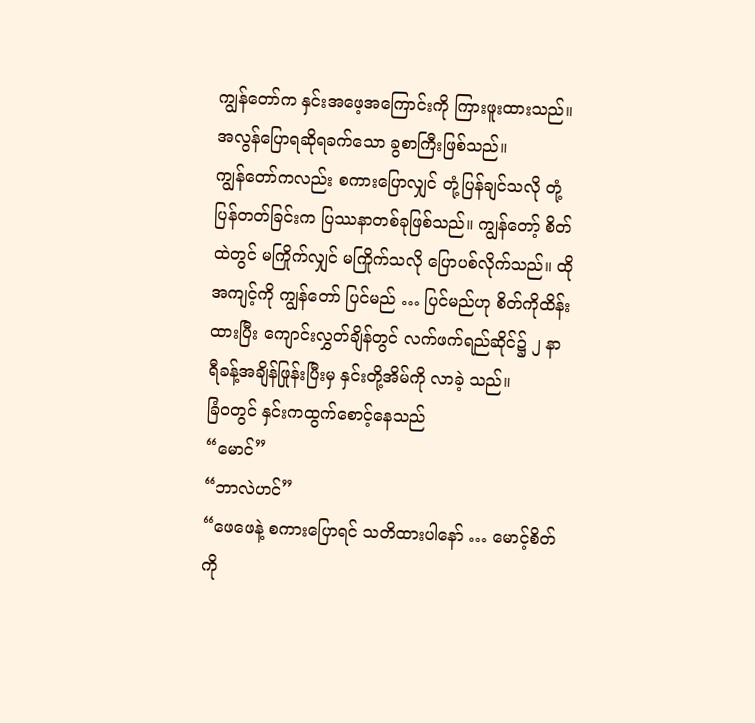ကျွန်တော်က နှင်းအဖေ့အကြောင်းကို ကြားဖူးထားသည်။ အလွန်ပြောရဆိုရခက်သော ခွစာကြီးဖြစ်သည်။
ကျွန်တော်ကလည်း စကားပြောလျှင် တုံ့ပြန်ချင်သလို တုံ့ပြန်တတ်ခြင်းက ပြဿနာတစ်ခုဖြစ်သည်။ ကျွန်တော့် စိတ်ထဲတွင် မကြိုက်လျှင် မကြိုက်သလို ပြောပစ်လိုက်သည်။ ထိုအကျင့်ကို ကျွန်တော် ပြင်မည် … ပြင်မည်ဟု စိတ်ကိုထိန်းထားပြီး ကျောင်းလွှတ်ချိန်တွင် လက်ဖက်ရည်ဆိုင်၌ ၂ နာရီခန့်အချိန်ဖြုန်းပြီးမှ နှင်းတို့အိမ်ကို လာခဲ့ သည်။
ခြံဝတွင် နှင်းကထွက်စောင့်နေသည်
“မောင်”
“ဘာလဲဟင်”
“ဖေဖေနဲ့ စကားပြောရင် သတိထားပါနော် … မောင့်စိတ်ကို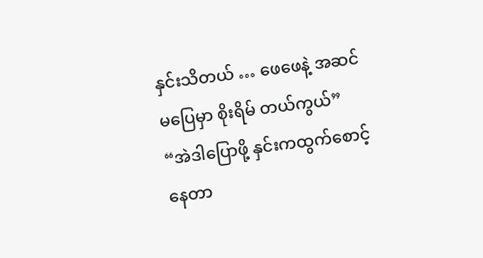နှင်းသိတယ် … ဖေဖေနဲ့ အဆင်မပြေမှာ စိုးရိမ် တယ်ကွယ်”
“အဲဒါပြောဖို့ နှင်းကထွက်စောင့်နေတာ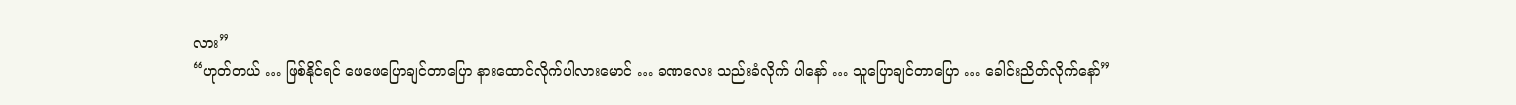လား”
“ဟုတ်တယ် … ဖြစ်နိုင်ရင် ဖေဖေပြောချင်တာပြော နားထောင်လိုက်ပါလားမောင် … ခဏလေး သည်းခံလိုက် ပါနော် … သူပြောချင်တာပြော … ခေါင်းညိတ်လိုက်နော်”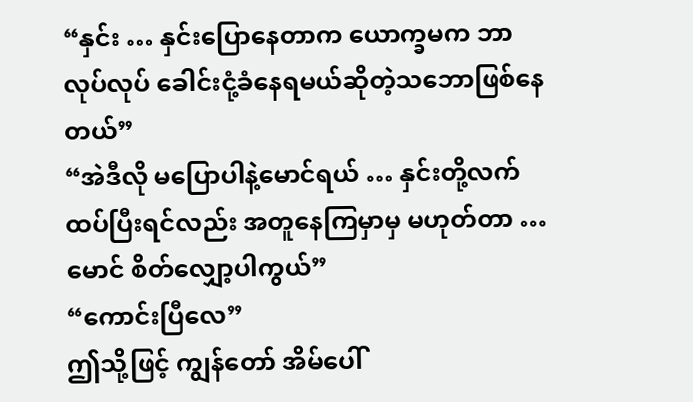“နှင်း … နှင်းပြောနေတာက ယောက္ခမက ဘာလုပ်လုပ် ခေါင်းငုံ့ခံနေရမယ်ဆိုတဲ့သဘောဖြစ်နေတယ်”
“အဲဒီလို မပြောပါနဲ့မောင်ရယ် … နှင်းတို့လက်ထပ်ပြီးရင်လည်း အတူနေကြမှာမှ မဟုတ်တာ … မောင် စိတ်လျှော့ပါကွယ်”
“ကောင်းပြီလေ”
ဤသို့ဖြင့် ကျွန်တော် အိမ်ပေါ်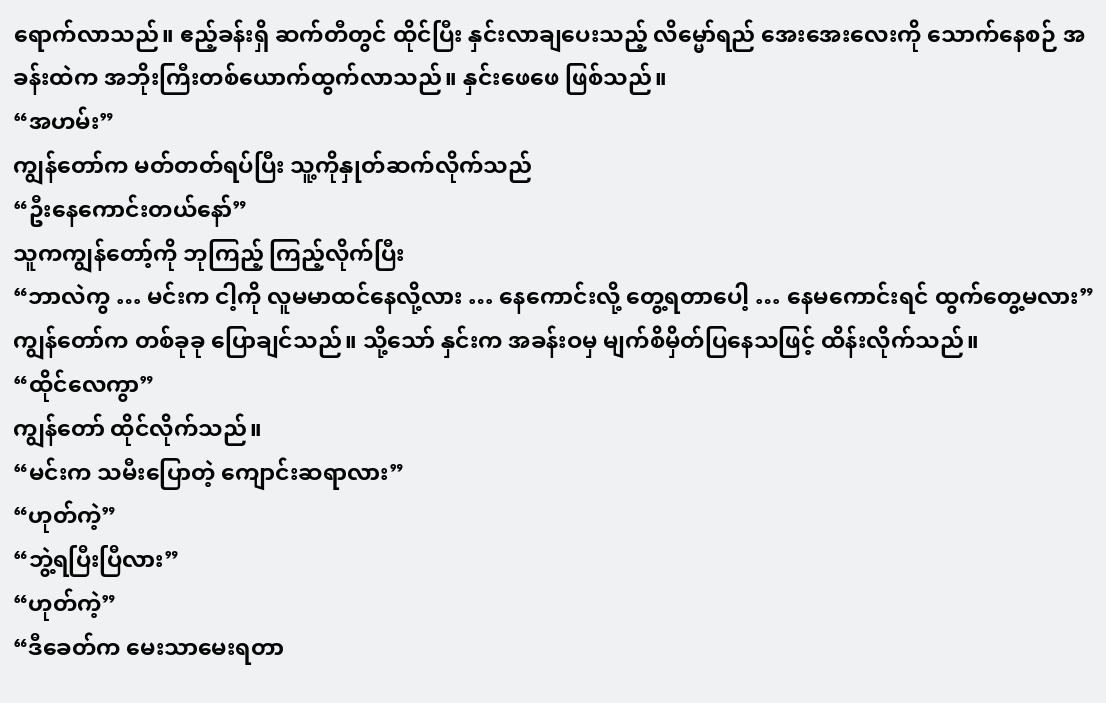ရောက်လာသည်။ ဧည့်ခန်းရှိ ဆက်တီတွင် ထိုင်ပြီး နှင်းလာချပေးသည့် လိမ္မော်ရည် အေးအေးလေးကို သောက်နေစဉ် အခန်းထဲက အဘိုးကြီးတစ်ယောက်ထွက်လာသည်။ နှင်းဖေဖေ ဖြစ်သည်။
“အဟမ်း”
ကျွန်တော်က မတ်တတ်ရပ်ပြီး သူ့ကိုနှုတ်ဆက်လိုက်သည်
“ဦးနေကောင်းတယ်နော်”
သူကကျွန်တော့်ကို ဘုကြည့် ကြည့်လိုက်ပြီး
“ဘာလဲကွ … မင်းက ငါ့ကို လူမမာထင်နေလို့လား … နေကောင်းလို့ တွေ့ရတာပေါ့ … နေမကောင်းရင် ထွက်တွေ့မလား”
ကျွန်တော်က တစ်ခုခု ပြောချင်သည်။ သို့သော် နှင်းက အခန်းဝမှ မျက်စိမှိတ်ပြနေသဖြင့် ထိန်းလိုက်သည်။
“ထိုင်လေကွာ”
ကျွန်တော် ထိုင်လိုက်သည်။
“မင်းက သမီးပြောတဲ့ ကျောင်းဆရာလား”
“ဟုတ်ကဲ့”
“ဘွဲ့ရပြီးပြီလား”
“ဟုတ်ကဲ့”
“ဒီခေတ်က မေးသာမေးရတာ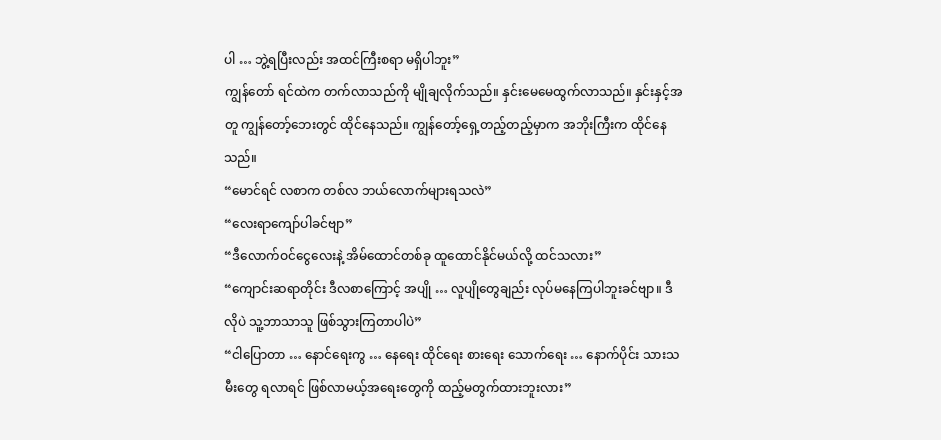ပါ … ဘွဲ့ရပြီးလည်း အထင်ကြီးစရာ မရှိပါဘူး”
ကျွန်တော် ရင်ထဲက တက်လာသည်ကို မျိုချလိုက်သည်။ နှင်းမေမေထွက်လာသည်။ နှင်းနှင့်အတူ ကျွန်တော့်ဘေးတွင် ထိုင်နေသည်။ ကျွန်တော့်ရှေ့တည့်တည့်မှာက အဘိုးကြီးက ထိုင်နေသည်။
“မောင်ရင် လစာက တစ်လ ဘယ်လောက်များရသလဲ”
“လေးရာကျော်ပါခင်ဗျာ”
“ဒီလောက်ဝင်ငွေလေးနဲ့ အိမ်ထောင်တစ်ခု ထူထောင်နိုင်မယ်လို့ ထင်သလား”
“ကျောင်းဆရာတိုင်း ဒီလစာကြောင့် အပျို … လူပျိုတွေချည်း လုပ်မနေကြပါဘူးခင်ဗျာ။ ဒီလိုပဲ သူ့ဘာသာသူ ဖြစ်သွားကြတာပါပဲ”
“ငါပြောတာ … နောင်ရေးကွ … နေရေး ထိုင်ရေး စားရေး သောက်ရေး … နောက်ပိုင်း သားသမီးတွေ ရလာရင် ဖြစ်လာမယ့်အရေးတွေကို ထည့်မတွက်ထားဘူးလား”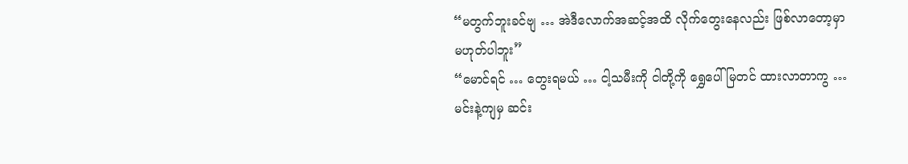“မတွက်ဘူးခင်ဗျ … အဲဒီလောက်အဆင့်အထိ လိုက်တွေးနေလည်း ဖြစ်လာတော့မှာ မဟုတ်ပါဘူး”
“မောင်ရင် … တွေးရမယ် … ငါ့သမီးကို ငါတို့ကို ရွှေပေါ်မြတင် ထားလာတာကွ … မင်းနဲ့ကျမှ ဆင်း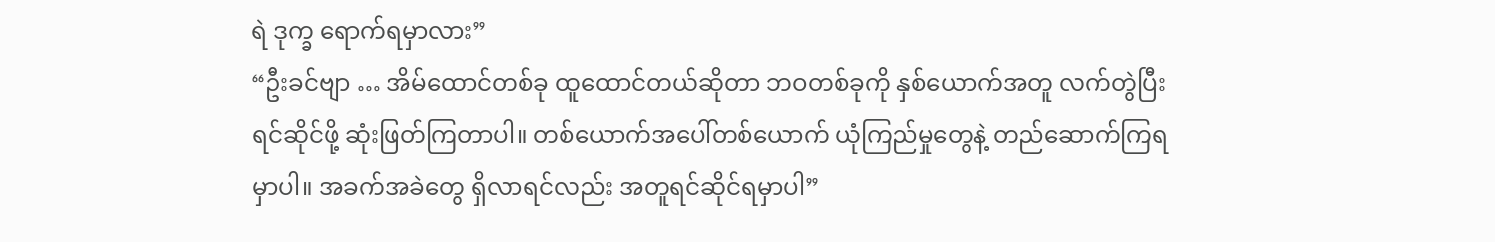ရဲ ဒုက္ခ ရောက်ရမှာလား”
“ဦးခင်ဗျာ … အိမ်ထောင်တစ်ခု ထူထောင်တယ်ဆိုတာ ဘဝတစ်ခုကို နှစ်ယောက်အတူ လက်တွဲပြီး ရင်ဆိုင်ဖို့ ဆုံးဖြတ်ကြတာပါ။ တစ်ယောက်အပေါ်တစ်ယောက် ယုံကြည်မှုတွေနဲ့ တည်ဆောက်ကြရမှာပါ။ အခက်အခဲတွေ ရှိလာရင်လည်း အတူရင်ဆိုင်ရမှာပါ”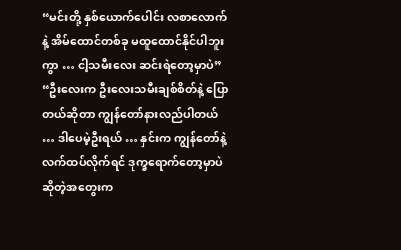“မင်းတို့ နှစ်ယောက်ပေါင်း လစာလောက်နဲ့ အိမ်ထောင်တစ်ခု မထူထောင်နိုင်ပါဘူးကွာ … ငါ့သမီးလေး ဆင်းရဲတော့မှာပဲ”
“ဦးလေးက ဦးလေးသမီးချစ်စိတ်နဲ့ ပြောတယ်ဆိုတာ ကျွန်တော်နားလည်ပါတယ် … ဒါပေမဲ့ဦးရယ် … နှင်းက ကျွန်တော်နဲ့ လက်ထပ်လိုက်ရင် ဒုက္ခရောက်တော့မှာပဲ ဆိုတဲ့အတွေးက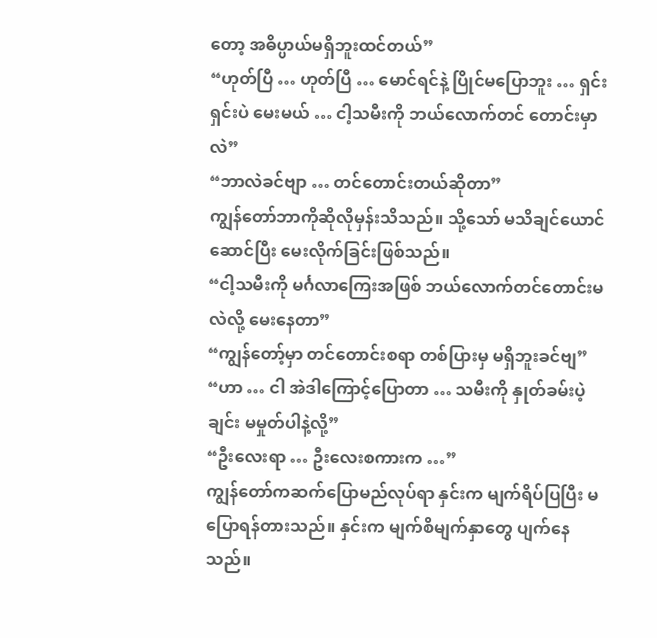တော့ အဓိပ္ပာယ်မရှိဘူးထင်တယ်”
“ဟုတ်ပြီ … ဟုတ်ပြီ … မောင်ရင်နဲ့ ပြိုင်မပြောဘူး … ရှင်းရှင်းပဲ မေးမယ် … ငါ့သမီးကို ဘယ်လောက်တင် တောင်းမှာလဲ”
“ဘာလဲခင်ဗျာ … တင်တောင်းတယ်ဆိုတာ”
ကျွန်တော်ဘာကိုဆိုလိုမှန်းသိသည်။ သို့သော် မသိချင်ယောင်ဆောင်ပြီး မေးလိုက်ခြင်းဖြစ်သည်။
“ငါ့သမီးကို မင်္ဂလာကြေးအဖြစ် ဘယ်လောက်တင်တောင်းမလဲလို့ မေးနေတာ”
“ကျွန်တော့်မှာ တင်တောင်းစရာ တစ်ပြားမှ မရှိဘူးခင်ဗျ”
“ဟာ … ငါ အဲဒါကြောင့်ပြောတာ … သမီးကို နှုတ်ခမ်းပဲ့ချင်း မမှုတ်ပါနဲ့လို့”
“ဦးလေးရာ … ဦးလေးစကားက …”
ကျွန်တော်ကဆက်ပြောမည်လုပ်ရာ နှင်းက မျက်ရိပ်ပြပြီး မပြောရန်တားသည်။ နှင်းက မျက်စိမျက်နှာတွေ ပျက်နေသည်။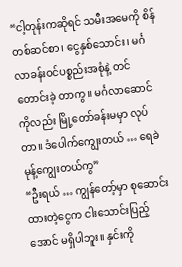“ငါ့တုန်းကဆိုရင် သမီးအမေကို စိန်တစ်ဆင်စာ၊ ငွေနှစ်သောင်း၊ မင်္ဂလာခန်းဝင်ပစ္စည်းအစုံနဲ့ တင်တောင်းခဲ့ တာကွ။ မင်္ဂလာဆောင်ကိုလည်း မြို့တော်ခန်းမမှာ လုပ်တာ။ ဒံပေါက်ကျွေးတယ် … ရေခဲမုန့်ကျွေးတယ်ကွ”
“ဦးရယ် … ကျွန်တော့်မှာ စုဆောင်းထားတဲ့ငွေက ငါးသောင်းပြည့်အောင် မရှိပါဘူး။ နှင်းကို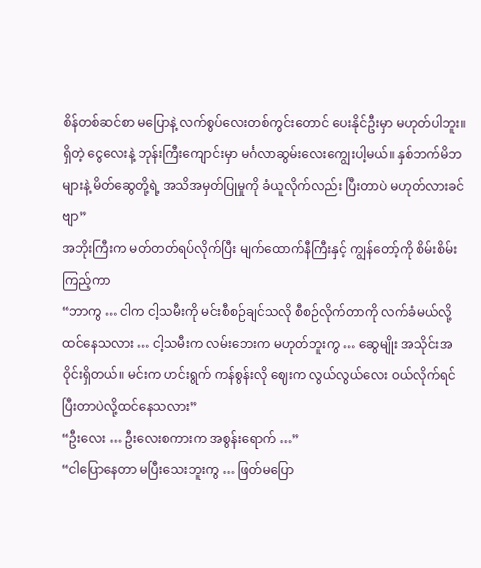စိန်တစ်ဆင်စာ မပြောနဲ့ လက်စွပ်လေးတစ်ကွင်းတောင် ပေးနိုင်ဦးမှာ မဟုတ်ပါဘူး။ ရှိတဲ့ ငွေလေးနဲ့ ဘုန်းကြီးကျောင်းမှာ မင်္ဂလာဆွမ်းလေးကျွေးပါ့မယ်။ နှစ်ဘက်မိဘများနဲ့ မိတ်ဆွေတို့ရဲ့ အသိအမှတ်ပြုမှုကို ခံယူလိုက်လည်း ပြီးတာပဲ မဟုတ်လားခင်ဗျာ”
အဘိုးကြီးက မတ်တတ်ရပ်လိုက်ပြီး မျက်ထောက်နီကြီးနှင့် ကျွန်တော့်ကို စိမ်းစိမ်းကြည့်ကာ
“ဘာကွ … ငါက ငါ့သမီးကို မင်းစီစဉ်ချင်သလို စီစဉ်လိုက်တာကို လက်ခံမယ်လို့ ထင်နေသလား … ငါ့သမီးက လမ်းဘေးက မဟုတ်ဘူးကွ … ဆွေမျိုး အသိုင်းအဝိုင်းရှိတယ်။ မင်းက ဟင်းရွက် ကန်စွန်းလို ဈေးက လွယ်လွယ်လေး ဝယ်လိုက်ရင် ပြီးတာပဲလို့ထင်နေသလား”
“ဦးလေး … ဦးလေးစကားက အစွန်းရောက် …”
“ငါပြောနေတာ မပြီးသေးဘူးကွ … ဖြတ်မပြော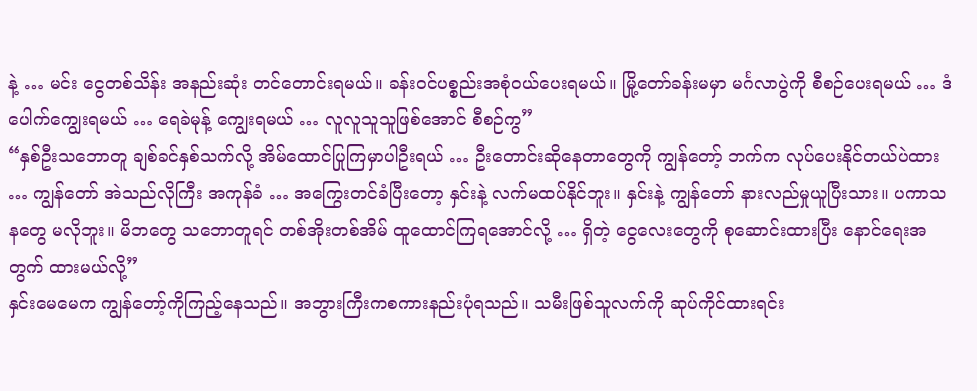နဲ့ … မင်း ငွေတစ်သိန်း အနည်းဆုံး တင်တောင်းရမယ်။ ခန်းဝင်ပစ္စည်းအစုံဝယ်ပေးရမယ်။ မြို့တော်ခန်းမမှာ မင်္ဂလာပွဲကို စီစဉ်ပေးရမယ် … ဒံပေါက်ကျွေးရမယ် … ရေခဲမုန့် ကျွေးရမယ် … လူလူသူသူဖြစ်အောင် စီစဉ်ကွ”
“နှစ်ဦးသဘောတူ ချစ်ခင်နှစ်သက်လို့ အိမ်ထောင်ပြုကြမှာပါဦးရယ် … ဦးတောင်းဆိုနေတာတွေကို ကျွန်တော့် ဘက်က လုပ်ပေးနိုင်တယ်ပဲထား … ကျွန်တော် အဲသည်လိုကြီး အကုန်ခံ … အကြွေးတင်ခံပြီးတော့ နှင်းနဲ့ လက်မထပ်နိုင်ဘူး။ နှင်းနဲ့ ကျွန်တော် နားလည်မှုယူပြီးသား။ ပကာသနတွေ မလိုဘူး။ မိဘတွေ သဘောတူရင် တစ်အိုးတစ်အိမ် ထူထောင်ကြရအောင်လို့ … ရှိတဲ့ ငွေလေးတွေကို စုဆောင်းထားပြီး နောင်ရေးအတွက် ထားမယ်လို့”
နှင်းမေမေက ကျွန်တော့်ကိုကြည့်နေသည်။ အဘွားကြီးကစကားနည်းပုံရသည်။ သမီးဖြစ်သူလက်ကို ဆုပ်ကိုင်ထားရင်း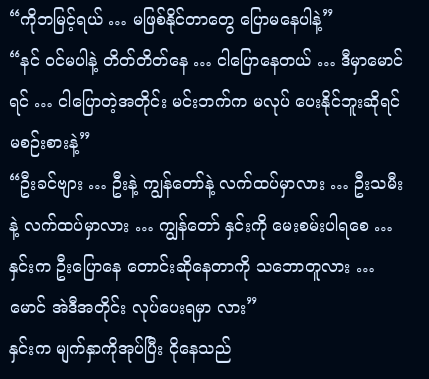“ကိုဘမြင့်ရယ် … မဖြစ်နိုင်တာတွေ ပြောမနေပါနဲ့”
“နင် ဝင်မပါနဲ့ တိတ်တိတ်နေ … ငါပြောနေတယ် … ဒီမှာမောင်ရင် … ငါပြောတဲ့အတိုင်း မင်းဘက်က မလုပ် ပေးနိုင်ဘူးဆိုရင် မစဉ်းစားနဲ့”
“ဦးခင်ဗျား … ဦးနဲ့ ကျွန်တော်နဲ့ လက်ထပ်မှာလား … ဦးသမီးနဲ့ လက်ထပ်မှာလား … ကျွန်တော် နှင်းကို မေးစမ်းပါရစေ … နှင်းက ဦးပြောနေ တောင်းဆိုနေတာကို သဘောတူလား … မောင် အဲဒီအတိုင်း လုပ်ပေးရမှာ လား”
နှင်းက မျက်နှာကိုအုပ်ပြီး ငိုနေသည်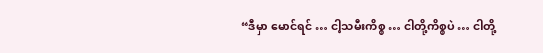“ဒီမှာ မောင်ရင် … ငါ့သမီးကိစ္စ … ငါတို့ကိစ္စပဲ … ငါတို့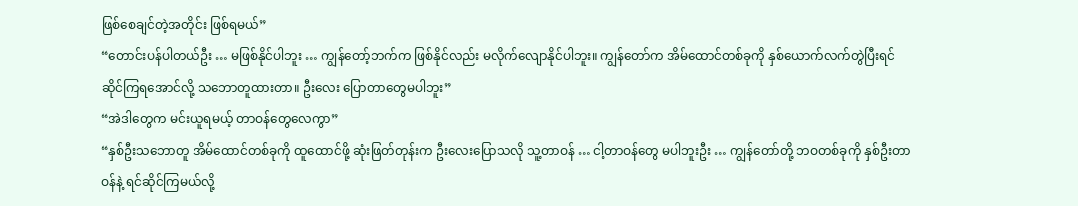ဖြစ်စေချင်တဲ့အတိုင်း ဖြစ်ရမယ်”
“တောင်းပန်ပါတယ်ဦး … မဖြစ်နိုင်ပါဘူး … ကျွန်တော့်ဘက်က ဖြစ်နိုင်လည်း မလိုက်လျောနိုင်ပါဘူး။ ကျွန်တော်က အိမ်ထောင်တစ်ခုကို နှစ်ယောက်လက်တွဲပြီးရင်ဆိုင်ကြရအောင်လို့ သဘောတူထားတာ။ ဦးလေး ပြောတာတွေမပါဘူး”
“အဲဒါတွေက မင်းယူရမယ့် တာဝန်တွေလေကွာ”
“နှစ်ဦးသဘောတူ အိမ်ထောင်တစ်ခုကို ထူထောင်ဖို့ ဆုံးဖြတ်တုန်းက ဦးလေးပြောသလို သူ့တာဝန် … ငါ့တာဝန်တွေ မပါဘူးဦး … ကျွန်တော်တို့ ဘဝတစ်ခုကို နှစ်ဦးတာဝန်နဲ့ ရင်ဆိုင်ကြမယ်လို့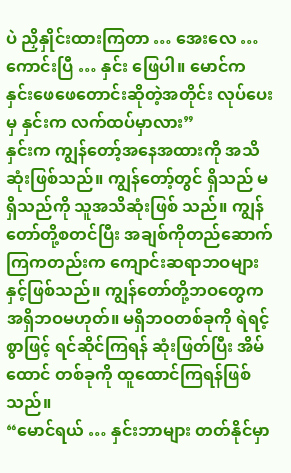ပဲ ညှိနှိုင်းထားကြတာ … အေးလေ … ကောင်းပြီ … နှင်း ဖြေပါ။ မောင်က နှင်းဖေဖေတောင်းဆိုတဲ့အတိုင်း လုပ်ပေးမှ နှင်းက လက်ထပ်မှာလား”
နှင်းက ကျွန်တော့်အနေအထားကို အသိဆုံးဖြစ်သည်။ ကျွန်တော့်တွင် ရှိသည် မရှိသည်ကို သူအသိဆုံးဖြစ် သည်။ ကျွန်တော်တို့စတင်ပြီး အချစ်ကိုတည်ဆောက်ကြကတည်းက ကျောင်းဆရာဘဝများနှင့်ဖြစ်သည်။ ကျွန်တော်တို့ဘဝတွေက အရှိဘဝမဟုတ်။ မရှိဘဝတစ်ခုကို ရဲရင့်စွာဖြင့် ရင်ဆိုင်ကြရန် ဆုံးဖြတ်ပြီး အိမ်ထောင် တစ်ခုကို ထူထောင်ကြရန်ဖြစ်သည်။
“မောင်ရယ် … နှင်းဘာများ တတ်နိုင်မှာ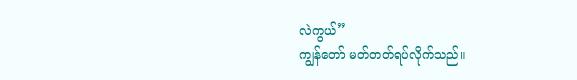လဲကွယ်”
ကျွန်တော် မတ်တတ်ရပ်လိုက်သည်။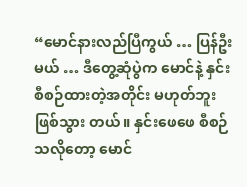“မောင်နားလည်ပြီကွယ် … ပြန်ဦးမယ် … ဒီတွေ့ဆုံပွဲက မောင်နဲ့ နှင်း စီစဉ်ထားတဲ့အတိုင်း မဟုတ်ဘူး ဖြစ်သွား တယ်။ နှင်းဖေဖေ စီစဉ်သလိုတော့ မောင်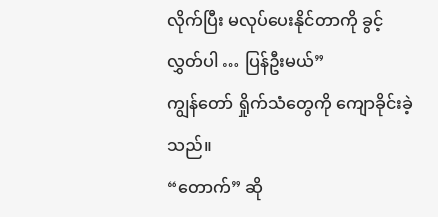လိုက်ပြီး မလုပ်ပေးနိုင်တာကို ခွင့်လွှတ်ပါ … ပြန်ဦးမယ်”
ကျွန်တော် ရှိုက်သံတွေကို ကျောခိုင်းခဲ့သည်။
“တောက်” ဆို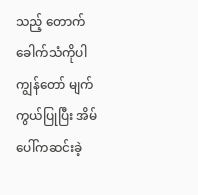သည့် တောက်ခေါက်သံကိုပါ ကျွန်တော် မျက်ကွယ်ပြုပြီး အိမ်ပေါ်ကဆင်းခဲ့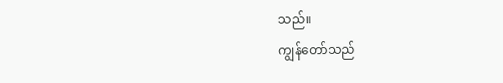သည်။
ကျွန်တော်သည်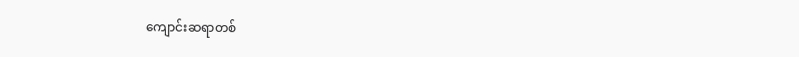ကျောင်းဆရာတစ်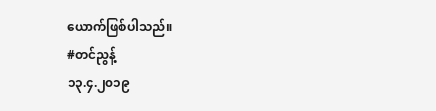ယောက်ဖြစ်ပါသည်။
#တင်ညွန့်
၁၃.၄.၂၀၁၉